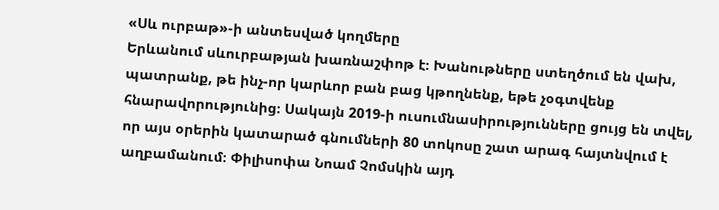«Սև ուրբաթ»-ի անտեսված կողմերը
Երևանում սևուրբաթյան խառնաշփոթ է։ Խանութները ստեղծում են վախ, պատրանք, թե ինչ-որ կարևոր բան բաց կթողնենք, եթե չօգտվենք հնարավորությունից։ Սակայն 2019-ի ուսումնասիրությունները ցույց են տվել, որ այս օրերին կատարած գնումների 80 տոկոսը շատ արագ հայտնվում է աղբամանում։ Փիլիսոփա Նոամ Չոմսկին այդ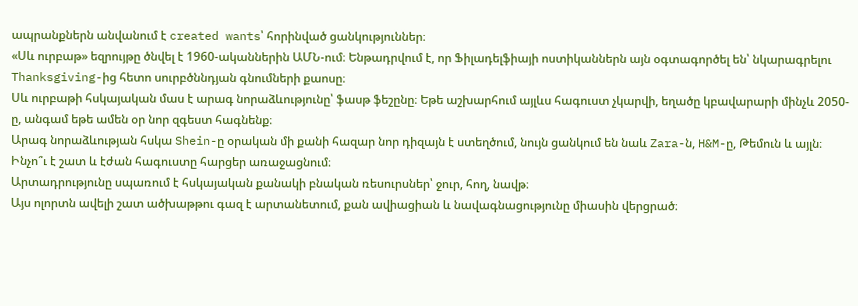ապրանքներն անվանում է created wants՝ հորինված ցանկություններ։
«Սև ուրբաթ» եզրույթը ծնվել է 1960-ականներին ԱՄՆ-ում։ Ենթադրվում է, որ Ֆիլադելֆիայի ոստիկաններն այն օգտագործել են՝ նկարագրելու Thanksgiving-ից հետո սուրբծննդյան գնումների քաոսը։
Սև ուրբաթի հսկայական մաս է արագ նորաձևությունը՝ ֆասթ ֆեշընը։ Եթե աշխարհում այլևս հագուստ չկարվի, եղածը կբավարարի մինչև 2050-ը, անգամ եթե ամեն օր նոր զգեստ հագնենք։
Արագ նորաձևության հսկա Shein-ը օրական մի քանի հազար նոր դիզայն է ստեղծում, նույն ցանկում են նաև Zara-ն, H&M-ը, Թեմուն և այլն։ Ինչո՞ւ է շատ և էժան հագուստը հարցեր առաջացնում։
Արտադրությունը սպառում է հսկայական քանակի բնական ռեսուրսներ՝ ջուր, հող, նավթ։
Այս ոլորտն ավելի շատ ածխաթթու գազ է արտանետում, քան ավիացիան և նավագնացությունը միասին վերցրած։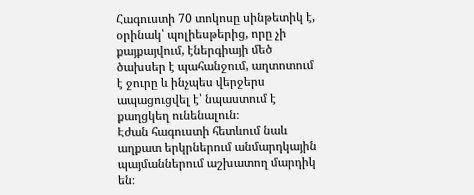Հագուստի 70 տոկոսը սինթետիկ է, օրինակ՝ պոլիեսթերից, որը չի քայքայվում, էներգիայի մեծ ծախսեր է պահանջում, աղտոտում է ջուրը և ինչպես վերջերս ապացուցվել է՝ նպաստում է քաղցկեղ ունենալուն։
Էժան հագուստի հետևում նաև աղքատ երկրներում անմարդկային պայմաններում աշխատող մարդիկ են։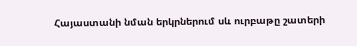Հայաստանի նման երկրներում սև ուրբաթը շատերի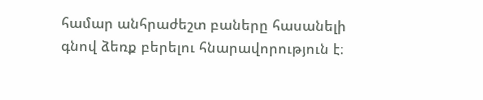համար անհրաժեշտ բաները հասանելի գնով ձեռք բերելու հնարավորություն է։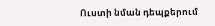Ուստի նման դեպքերում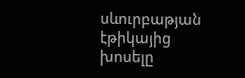սևուրբաթյան էթիկայից խոսելը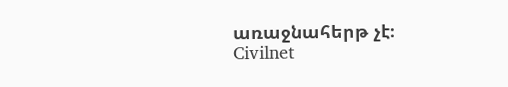առաջնահերթ չէ։
Civilnet